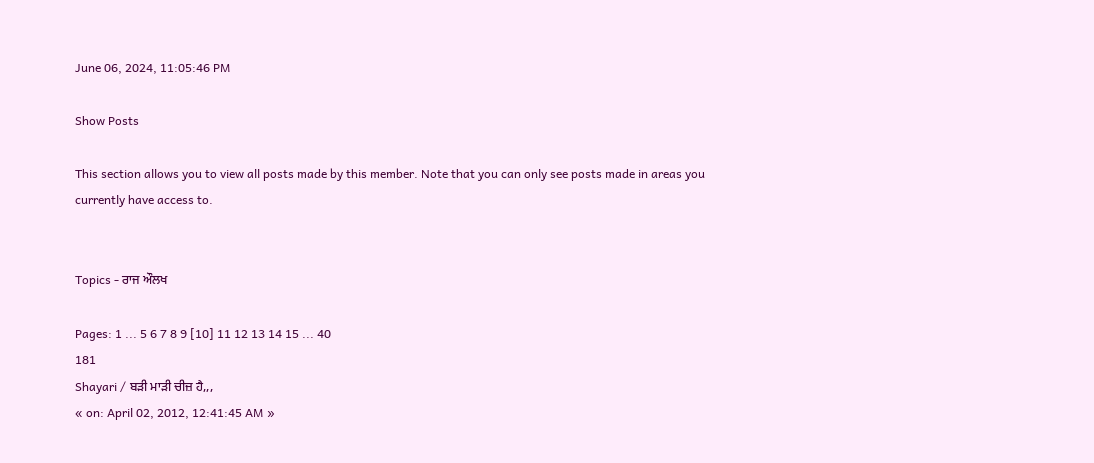June 06, 2024, 11:05:46 PM

Show Posts

This section allows you to view all posts made by this member. Note that you can only see posts made in areas you currently have access to.


Topics - ਰਾਜ ਔਲਖ

Pages: 1 ... 5 6 7 8 9 [10] 11 12 13 14 15 ... 40
181
Shayari / ਬੜੀ ਮਾੜੀ ਚੀਜ਼ ਹੈ,,,
« on: April 02, 2012, 12:41:45 AM »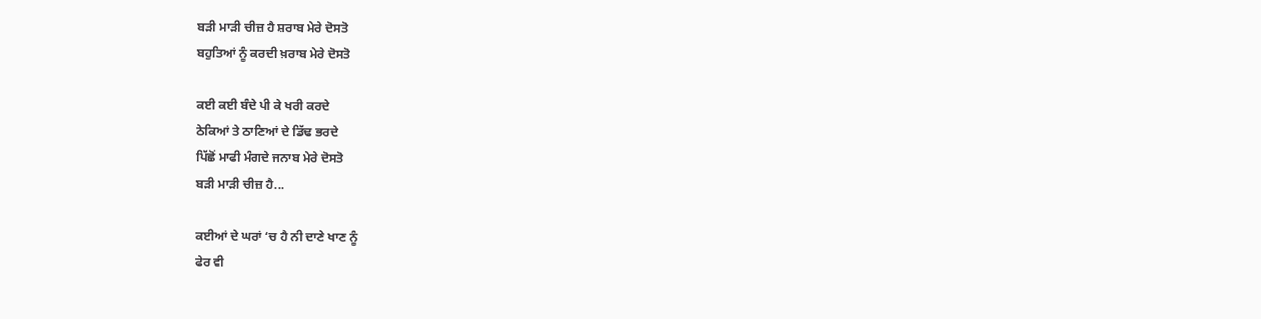ਬੜੀ ਮਾੜੀ ਚੀਜ਼ ਹੈ ਸ਼ਰਾਬ ਮੇਰੇ ਦੋਸਤੋ
ਬਹੁਤਿਆਂ ਨੂੰ ਕਰਦੀ ਖ਼ਰਾਬ ਮੇਰੇ ਦੋਸਤੋ

ਕਈ ਕਈ ਬੰਦੇ ਪੀ ਕੇ ਖਰੀ ਕਰਦੇ
ਠੇਕਿਆਂ ਤੇ ਠਾਣਿਆਂ ਦੇ ਡਿੱਢ ਭਰਦੇ
ਪਿੱਛੋਂ ਮਾਫੀ ਮੰਗਦੇ ਜਨਾਬ ਮੇਰੇ ਦੋਸਤੋ
ਬੜੀ ਮਾੜੀ ਚੀਜ਼ ਹੈ...

ਕਈਆਂ ਦੇ ਘਰਾਂ ‘ਚ ਹੈ ਨੀ ਦਾਣੇ ਖਾਣ ਨੂੰ
ਫੇਰ ਵੀ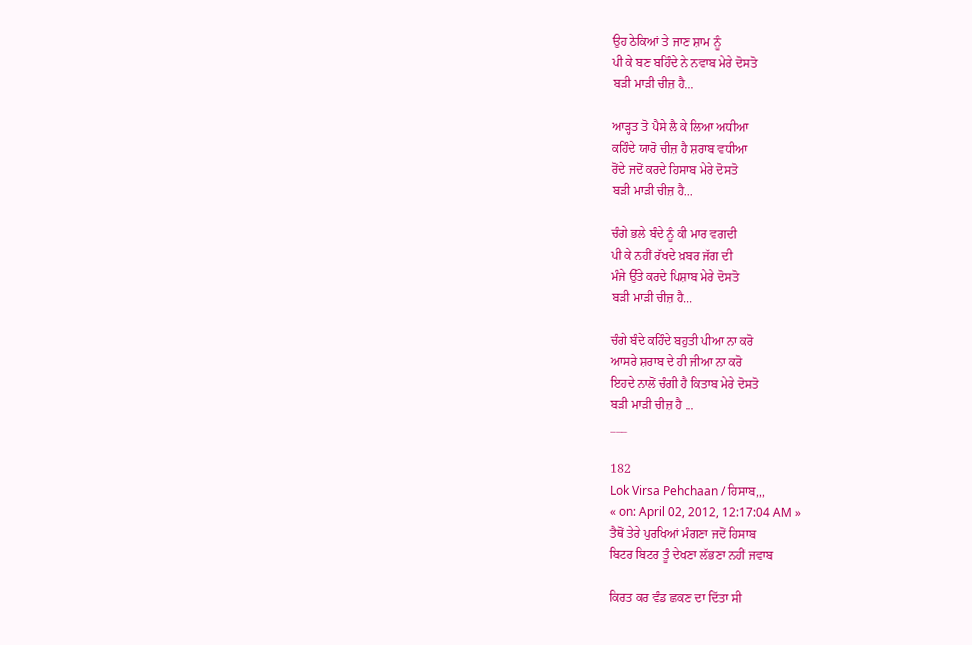ਉਹ ਠੇਕਿਆਂ ਤੇ ਜਾਣ ਸ਼ਾਮ ਨੂੰ
ਪੀ ਕੇ ਬਣ ਬਹਿੰਦੇ ਨੇ ਨਵਾਬ ਮੇਰੇ ਦੋਸਤੋ
ਬੜੀ ਮਾੜੀ ਚੀਜ਼ ਹੈ...

ਆੜ੍ਹਤ ਤੋ ਪੈਸੇ ਲੈ ਕੇ ਲਿਆ ਅਧੀਆ
ਕਹਿੰਦੇ ਯਾਰੋ ਚੀਜ਼ ਹੈ ਸ਼ਰਾਬ ਵਧੀਆ
ਰੋਂਦੇ ਜਦੋਂ ਕਰਦੇ ਹਿਸਾਬ ਮੇਰੇ ਦੋਸਤੋ
ਬੜੀ ਮਾੜੀ ਚੀਜ਼ ਹੈ...

ਚੰਗੇ ਭਲੇ ਬੰਦੇ ਨੂੰ ਕੀ ਮਾਰ ਵਗਦੀ
ਪੀ ਕੇ ਨਹੀਂ ਰੱਖਦੇ ਖ਼ਬਰ ਜੱਗ ਦੀ
ਮੰਜੇ ਉੱਤੇ ਕਰਦੇ ਪਿਸ਼ਾਬ ਮੇਰੇ ਦੋਸਤੋ
ਬੜੀ ਮਾੜੀ ਚੀਜ਼ ਹੈ...

ਚੰਗੇ ਬੰਦੇ ਕਹਿੰਦੇ ਬਹੁਤੀ ਪੀਆ ਨਾ ਕਰੋ
ਆਸਰੇ ਸ਼ਰਾਬ ਦੇ ਹੀ ਜੀਆ ਨਾ ਕਰੋ
ਇਹਦੇ ਨਾਲੋਂ ਚੰਗੀ ਹੈ ਕਿਤਾਬ ਮੇਰੇ ਦੋਸਤੋ
ਬੜੀ ਮਾੜੀ ਚੀਜ਼ ਹੈ ...
___

182
Lok Virsa Pehchaan / ਹਿਸਾਬ,,,
« on: April 02, 2012, 12:17:04 AM »
ਤੈਥੋਂ ਤੇਰੇ ਪੁਰਖਿਆਂ ਮੰਗਣਾ ਜਦੋਂ ਹਿਸਾਬ
ਬਿਟਰ ਬਿਟਰ ਤੂੰ ਦੇਖਣਾ ਲੱਭਣਾ ਨਹੀਂ ਜਵਾਬ

ਕਿਰਤ ਕਰ ਵੰਡ ਛਕਣ ਦਾ ਦਿੱਤਾ ਸੀ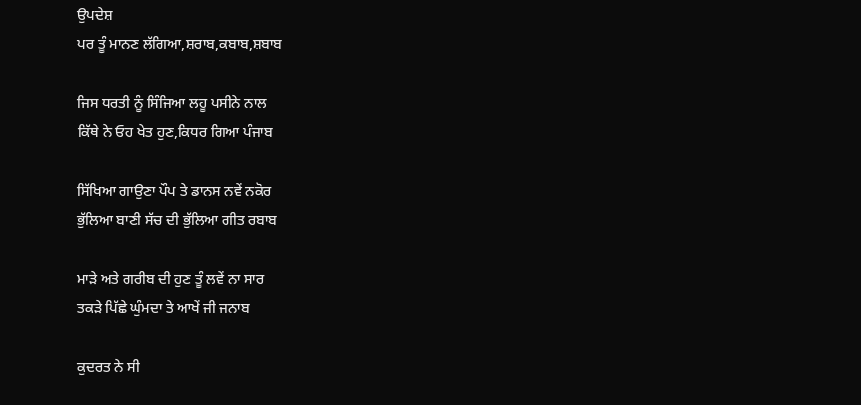ਉਪਦੇਸ਼
ਪਰ ਤੂੰ ਮਾਨਣ ਲੱਗਿਆ,ਸ਼ਰਾਬ,ਕਬਾਬ,ਸ਼ਬਾਬ

ਜਿਸ ਧਰਤੀ ਨੂੰ ਸਿੰਜਿਆ ਲਹੂ ਪਸੀਨੇ ਨਾਲ
ਕਿੱਥੇ ਨੇ ਓਹ ਖੇਤ ਹੁਣ,ਕਿਧਰ ਗਿਆ ਪੰਜਾਬ

ਸਿੱਖਿਆ ਗਾਉਣਾ ਪੌਪ ਤੇ ਡਾਨਸ ਨਵੇਂ ਨਕੋਰ
ਭੁੱਲਿਆ ਬਾਣੀ ਸੱਚ ਦੀ ਭੁੱਲਿਆ ਗੀਤ ਰਬਾਬ

ਮਾੜੇ ਅਤੇ ਗਰੀਬ ਦੀ ਹੁਣ ਤੂੰ ਲਵੇਂ ਨਾ ਸਾਰ
ਤਕੜੇ ਪਿੱਛੇ ਘੁੰਮਦਾ ਤੇ ਆਖੇਂ ਜੀ ਜਨਾਬ

ਕੁਦਰਤ ਨੇ ਸੀ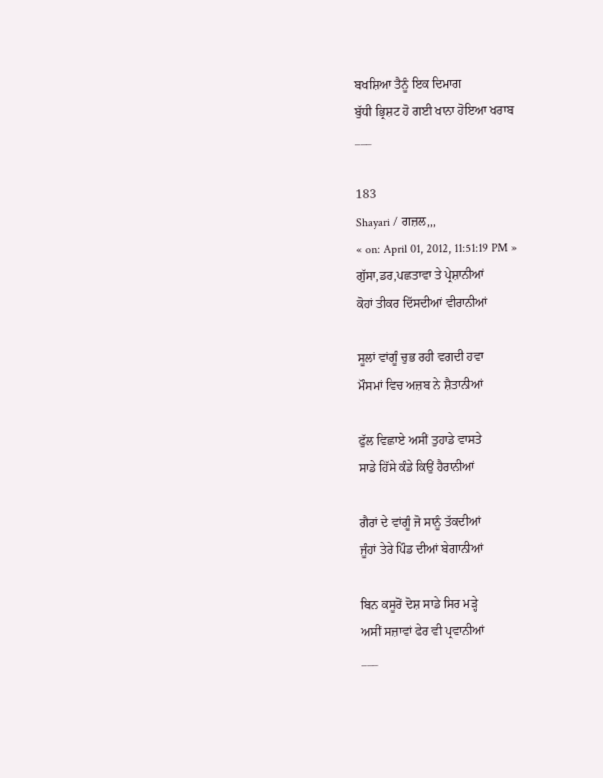ਬਖਸ਼ਿਆ ਤੈਨੂੰ ਇਕ ਦਿਮਾਗ
ਬੁੱਧੀ ਭ੍ਰਿਸ਼ਟ ਹੋ ਗਈ ਖਾਨਾ ਹੋਇਆ ਖਰਾਬ
___

183
Shayari / ਗਜ਼ਲ,,,
« on: April 01, 2012, 11:51:19 PM »
ਗੁੱਸਾ,ਡਰ,ਪਛਤਾਵਾ ਤੇ ਪ੍ਰੇਸ਼ਾਨੀਆਂ
ਕੋਹਾਂ ਤੀਕਰ ਦਿੱਸਦੀਆਂ ਵੀਰਾਨੀਆਂ

ਸੂਲਾਂ ਵਾਂਗੂੰ ਚੁਭ ਰਹੀ ਵਗਦੀ ਹਵਾ
ਮੌਸਮਾਂ ਵਿਚ ਅਜ਼ਬ ਨੇ ਸ਼ੈਤਾਨੀਆਂ

ਫੁੱਲ ਵਿਛਾਏ ਅਸੀਂ ਤੁਹਾਡੇ ਵਾਸਤੇ
ਸਾਡੇ ਹਿੱਸੇ ਕੰਡੇ ਕਿਉਂ ਹੈਰਾਨੀਆਂ

ਗੈਰਾਂ ਦੇ ਵਾਂਗੂੰ ਜੋ ਸਾਨੂੰ ਤੱਕਦੀਆਂ
ਜੂੰਹਾਂ ਤੇਰੇ ਪਿੰਡ ਦੀਆਂ ਬੇਗਾਨੀਆਂ

ਬਿਨ ਕਸੂਰੋਂ ਦੋਸ਼ ਸਾਡੇ ਸਿਰ ਮੜ੍ਹੇ
ਅਸੀਂ ਸਜ਼ਾਵਾਂ ਫੇਰ ਵੀ ਪ੍ਰਵਾਨੀਆਂ
___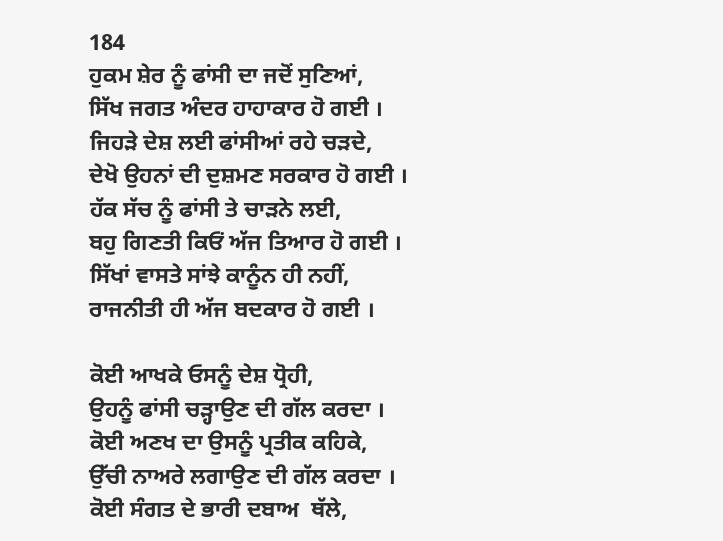184
ਹੁਕਮ ਸ਼ੇਰ ਨੂੰ ਫਾਂਸੀ ਦਾ ਜਦੋਂ ਸੁਣਿਆਂ,
ਸਿੱਖ ਜਗਤ ਅੰਦਰ ਹਾਹਾਕਾਰ ਹੋ ਗਈ ।
ਜਿਹੜੇ ਦੇਸ਼ ਲਈ ਫਾਂਸੀਆਂ ਰਹੇ ਚੜਦੇ,
ਦੇਖੋ ਉਹਨਾਂ ਦੀ ਦੁਸ਼ਮਣ ਸਰਕਾਰ ਹੋ ਗਈ ।
ਹੱਕ ਸੱਚ ਨੂੰ ਫਾਂਸੀ ਤੇ ਚਾੜਨੇ ਲਈ,
ਬਹੁ ਗਿਣਤੀ ਕਿਓਂ ਅੱਜ ਤਿਆਰ ਹੋ ਗਈ ।
ਸਿੱਖਾਂ ਵਾਸਤੇ ਸਾਂਝੇ ਕਾਨੂੰਨ ਹੀ ਨਹੀਂ,
ਰਾਜਨੀਤੀ ਹੀ ਅੱਜ ਬਦਕਾਰ ਹੋ ਗਈ ।

ਕੋਈ ਆਖਕੇ ਓਸਨੂੰ ਦੇਸ਼ ਧ੍ਰੋਹੀ,
ਉਹਨੂੰ ਫਾਂਸੀ ਚੜ੍ਹਾਉਣ ਦੀ ਗੱਲ ਕਰਦਾ ।
ਕੋਈ ਅਣਖ ਦਾ ਉਸਨੂੰ ਪ੍ਰਤੀਕ ਕਹਿਕੇ,
ਉੱਚੀ ਨਾਅਰੇ ਲਗਾਉਣ ਦੀ ਗੱਲ ਕਰਦਾ ।
ਕੋਈ ਸੰਗਤ ਦੇ ਭਾਰੀ ਦਬਾਅ  ਥੱਲੇ,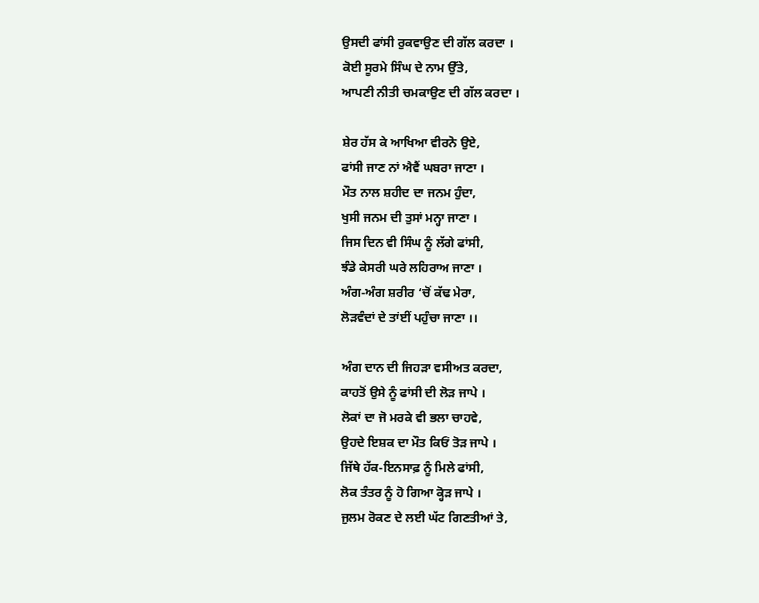ਉਸਦੀ ਫਾਂਸੀ ਰੁਕਵਾਉਣ ਦੀ ਗੱਲ ਕਰਦਾ ।
ਕੋਈ ਸੂਰਮੇ ਸਿੰਘ ਦੇ ਨਾਮ ਉੱਤੇ,
ਆਪਣੀ ਨੀਤੀ ਚਮਕਾਉਣ ਦੀ ਗੱਲ ਕਰਦਾ ।

ਸ਼ੇਰ ਹੱਸ ਕੇ ਆਖਿਆ ਵੀਰਨੋ ਉਏ,
ਫਾਂਸੀ ਜਾਣ ਨਾਂ ਐਵੈਂ ਘਬਰਾ ਜਾਣਾ ।
ਮੌਤ ਨਾਲ ਸ਼ਹੀਦ ਦਾ ਜਨਮ ਹੁੰਦਾ,
ਖੁਸੀ ਜਨਮ ਦੀ ਤੁਸਾਂ ਮਨ੍ਹਾ ਜਾਣਾ ।
ਜਿਸ ਦਿਨ ਵੀ ਸਿੰਘ ਨੂੰ ਲੱਗੇ ਫਾਂਸੀ,
ਝੰਡੇ ਕੇਸਰੀ ਘਰੇ ਲਹਿਰਾਅ ਜਾਣਾ ।
ਅੰਗ-ਅੰਗ ਸ਼ਰੀਰ ‘ਚੋਂ ਕੱਢ ਮੇਰਾ,
ਲੋੜਵੰਦਾਂ ਦੇ ਤਾਂਈਂ ਪਹੁੰਚਾ ਜਾਣਾ ।।

ਅੰਗ ਦਾਨ ਦੀ ਜਿਹੜਾ ਵਸੀਅਤ ਕਰਦਾ,
ਕਾਹਤੋਂ ਉਸੇ ਨੂੰ ਫਾਂਸੀ ਦੀ ਲੋੜ ਜਾਪੇ ।
ਲੋਕਾਂ ਦਾ ਜੋ ਮਰਕੇ ਵੀ ਭਲਾ ਚਾਹਵੇ,
ਉਹਦੇ ਇਸ਼ਕ ਦਾ ਮੌਤ ਕਿਓਂ ਤੋੜ ਜਾਪੇ ।
ਜਿੱਥੇ ਹੱਕ-ਇਨਸਾਫ਼ ਨੂੰ ਮਿਲੇ ਫਾਂਸੀ,
ਲੋਕ ਤੰਤਰ ਨੂੰ ਹੋ ਗਿਆ ਕ੍ਹੋੜ ਜਾਪੇ ।
ਜੁਲਮ ਰੋਕਣ ਦੇ ਲਈ ਘੱਟ ਗਿਣਤੀਆਂ ਤੇ,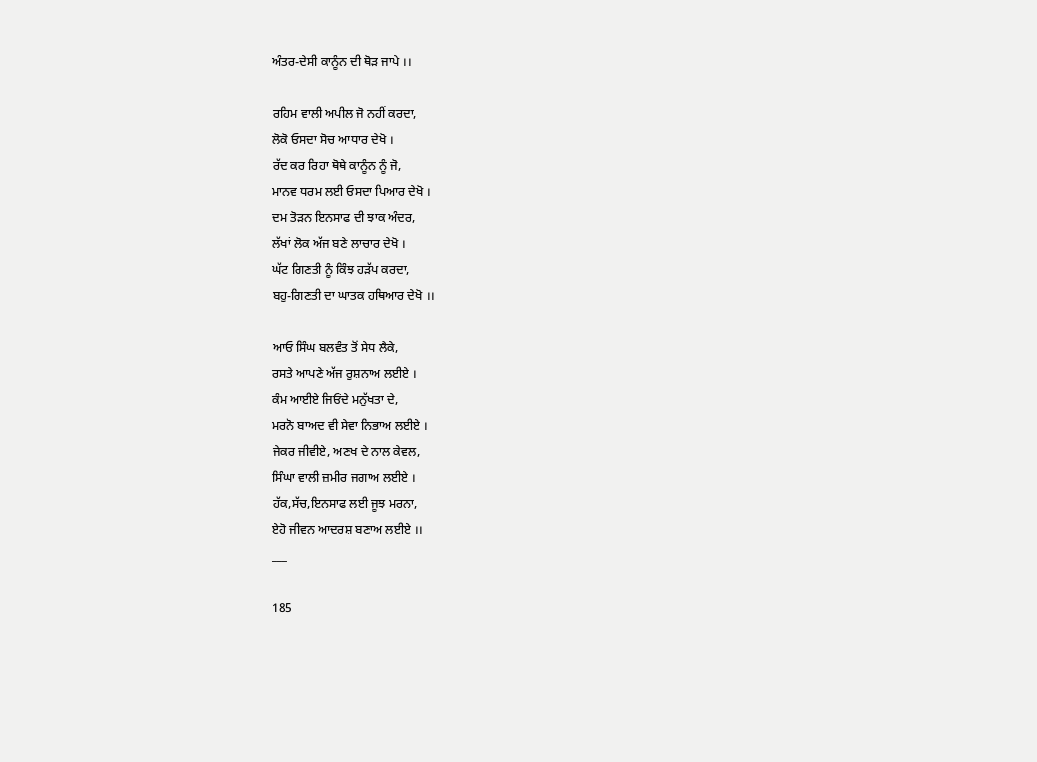ਅੰਤਰ-ਦੇਸੀ ਕਾਨੂੰਨ ਦੀ ਥੋੜ ਜਾਪੇ ।।

ਰਹਿਮ ਵਾਲੀ ਅਪੀਲ ਜੋ ਨਹੀਂ ਕਰਦਾ,
ਲੋਕੋ ਓਸਦਾ ਸੋਚ ਆਧਾਰ ਦੇਖੋ ।
ਰੱਦ ਕਰ ਰਿਹਾ ਥੋਥੇ ਕਾਨੂੰਨ ਨੂੰ ਜੋ,
ਮਾਨਵ ਧਰਮ ਲਈ ਓਸਦਾ ਪਿਆਰ ਦੇਖੋ ।
ਦਮ ਤੋੜਨ ਇਨਸਾਫ ਦੀ ਝਾਕ ਅੰਦਰ,
ਲੱਖਾਂ ਲੋਕ ਅੱਜ ਬਣੇ ਲਾਚਾਰ ਦੇਖੋ ।
ਘੱਟ ਗਿਣਤੀ ਨੂੰ ਕਿੰਝ ਹੜੱਪ ਕਰਦਾ,
ਬਹੁ-ਗਿਣਤੀ ਦਾ ਘਾਤਕ ਹਥਿਆਰ ਦੇਖੋ ।।

ਆਓ ਸਿੰਘ ਬਲਵੰਤ ਤੋਂ ਸੇਧ ਲੈਕੇ,
ਰਸਤੇ ਆਪਣੇ ਅੱਜ ਰੁਸ਼ਨਾਅ ਲਈਏ ।
ਕੰਮ ਆਈਏ ਜਿਓਂਦੇ ਮਨੁੱਖਤਾ ਦੇ,
ਮਰਨੋ ਬਾਅਦ ਵੀ ਸੇਵਾ ਨਿਭਾਅ ਲਈਏ ।
ਜੇਕਰ ਜੀਵੀਏ, ਅਣਖ ਦੇ ਨਾਲ ਕੇਵਲ,
ਸਿੰਘਾ ਵਾਲੀ ਜ਼ਮੀਰ ਜਗਾਅ ਲਈਏ ।
ਹੱਕ,ਸੱਚ,ਇਨਸਾਫ ਲਈ ਜੂਝ ਮਰਨਾ,
ਏਹੋ ਜੀਵਨ ਆਦਰਸ਼ ਬਣਾਅ ਲਈਏ ।।
___

185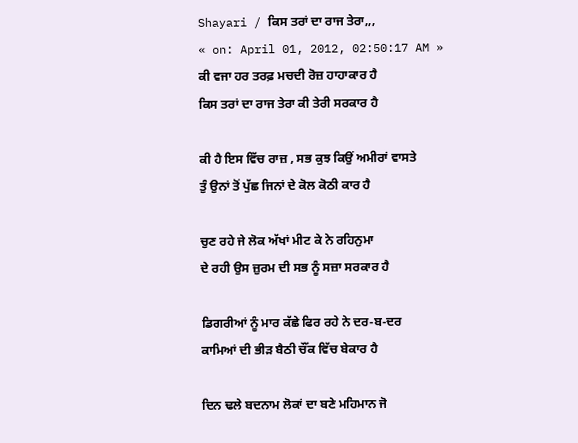Shayari / ਕਿਸ ਤਰਾਂ ਦਾ ਰਾਜ ਤੇਰਾ,,,
« on: April 01, 2012, 02:50:17 AM »
ਕੀ ਵਜਾ ਹਰ ਤਰਫ਼ ਮਚਦੀ ਰੋਜ਼ ਹਾਹਾਕਾਰ ਹੈ
ਕਿਸ ਤਰਾਂ ਦਾ ਰਾਜ ਤੇਰਾ ਕੀ ਤੇਰੀ ਸਰਕਾਰ ਹੈ

ਕੀ ਹੈ ਇਸ ਵਿੱਚ ਰਾਜ਼ , ਸਭ ਕੁਝ ਕਿਉਂ ਅਮੀਰਾਂ ਵਾਸਤੇ
ਤੁੰ ਉਨਾਂ ਤੋਂ ਪੁੱਛ ਜਿਨਾਂ ਦੇ ਕੋਲ ਕੋਠੀ ਕਾਰ ਹੈ

ਚੁਣ ਰਹੇ ਜੇ ਲੋਕ ਅੱਖਾਂ ਮੀਟ ਕੇ ਨੇ ਰਹਿਨੁਮਾ
ਦੇ ਰਹੀ ਉਸ ਜ਼ੁਰਮ ਦੀ ਸਭ ਨੂੰ ਸਜ਼ਾ ਸਰਕਾਰ ਹੈ

ਡਿਗਰੀਆਂ ਨੂੰ ਮਾਰ ਕੱਛੇ ਫਿਰ ਰਹੇ ਨੇ ਦਰ-ਬ-ਦਰ
ਕਾਮਿਆਂ ਦੀ ਭੀੜ ਬੈਠੀ ਚੌਂਕ ਵਿੱਚ ਬੇਕਾਰ ਹੈ

ਦਿਨ ਢਲੇ ਬਦਨਾਮ ਲੋਕਾਂ ਦਾ ਬਣੇ ਮਹਿਮਾਨ ਜੋ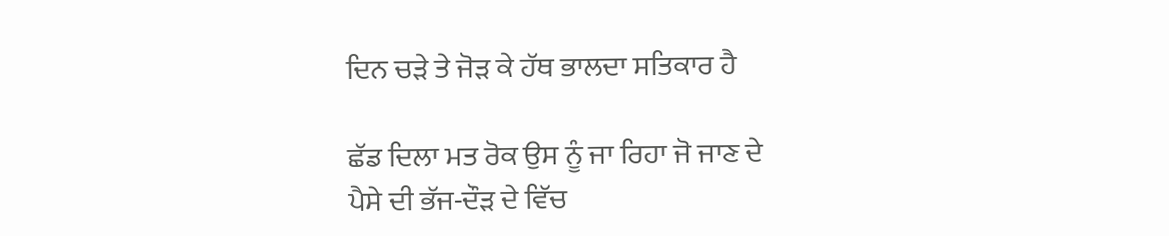ਦਿਨ ਚੜੇ ਤੇ ਜੋੜ ਕੇ ਹੱਥ ਭਾਲਦਾ ਸਤਿਕਾਰ ਹੈ

ਛੱਡ ਦਿਲਾ ਮਤ ਰੋਕ ਉਸ ਨੂੰ ਜਾ ਰਿਹਾ ਜੋ ਜਾਣ ਦੇ
ਪੈਸੇ ਦੀ ਭੱਜ-ਦੌੜ ਦੇ ਵਿੱਚ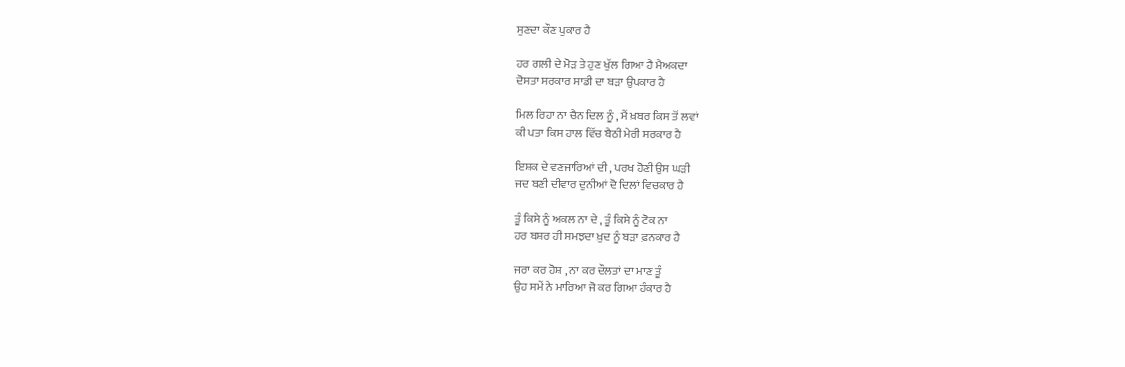ਸੁਣਦਾ ਕੌਣ ਪੁਕਾਰ ਹੈ

ਹਰ ਗਲੀ ਦੇ ਮੋੜ ਤੇ ਹੁਣ ਖੁੱਲ ਗਿਆ ਹੈ ਮੈਅਕਦਾ
ਦੋਸਤਾ ਸਰਕਾਰ ਸਾਡੀ ਦਾ ਬੜਾ ਉਪਕਾਰ ਹੈ

ਮਿਲ ਰਿਹਾ ਨਾ ਚੈਨ ਦਿਲ ਨੂੰ , ਮੈਂ ਖ਼ਬਰ ਕਿਸ ਤੋਂ ਲਵਾਂ
ਕੀ ਪਤਾ ਕਿਸ ਹਾਲ ਵਿੱਚ ਬੈਠੀ ਮੇਰੀ ਸਰਕਾਰ ਹੈ

ਇਸ਼ਕ ਦੇ ਵਣਜਾਰਿਆਂ ਦੀ , ਪਰਖ ਹੋਣੀ ਉਸ ਘੜੀ
ਜਦ ਬਣੀ ਦੀਵਾਰ ਦੁਨੀਆਂ ਦੋ ਦਿਲਾਂ ਵਿਚਕਾਰ ਹੈ

ਤੂੰ ਕਿਸੇ ਨੂੰ ਅਕਲ ਨਾ ਦੇ , ਤੂੰ ਕਿਸੇ ਨੂੰ ਟੋਕ ਨਾ
ਹਰ ਬਸ਼ਰ ਹੀ ਸਮਝਦਾ ਖ਼ੁਦ ਨੂੰ ਬੜਾ ਫ਼ਨਕਾਰ ਹੈ

ਜਰਾ ਕਰ ਹੋਸ਼ , ਨਾ ਕਰ ਦੌਲਤਾਂ ਦਾ ਮਾਣ ਤੂੰ
ਉਹ ਸਮੇਂ ਨੇ ਮਾਰਿਆ ਜੋ ਕਰ ਗਿਆ ਹੰਕਾਰ ਹੈ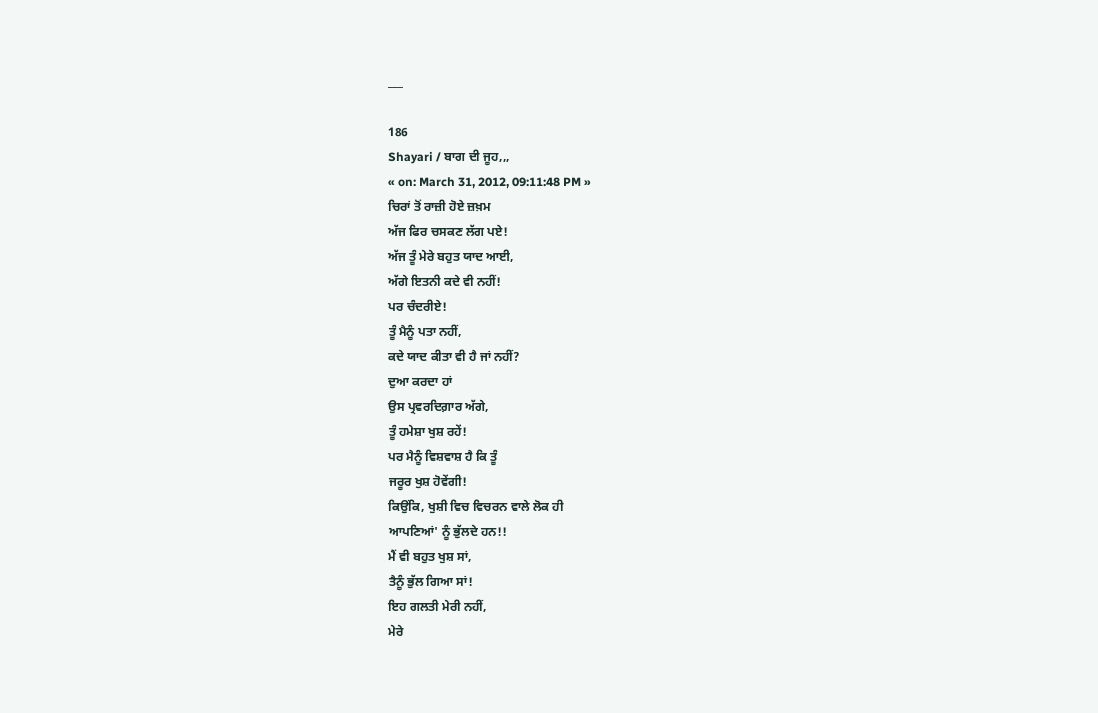___

186
Shayari / ਬਾਗ ਦੀ ਜੂਹ,,,
« on: March 31, 2012, 09:11:48 PM »
ਚਿਰਾਂ ਤੋਂ ਰਾਜ਼ੀ ਹੋਏ ਜ਼ਖ਼ਮ
ਅੱਜ ਫਿਰ ਚਸਕਣ ਲੱਗ ਪਏ!
ਅੱਜ ਤੂੰ ਮੇਰੇ ਬਹੁਤ ਯਾਦ ਆਈ,
ਅੱਗੇ ਇਤਨੀ ਕਦੇ ਵੀ ਨਹੀਂ!
ਪਰ ਚੰਦਰੀਏ!
ਤੂੰ ਮੈਨੂੰ ਪਤਾ ਨਹੀਂ,
ਕਦੇ ਯਾਦ ਕੀਤਾ ਵੀ ਹੈ ਜਾਂ ਨਹੀਂ?
ਦੁਆ ਕਰਦਾ ਹਾਂ
ਉਸ ਪ੍ਰਵਰਦਿਗ਼ਾਰ ਅੱਗੇ,
ਤੂੰ ਹਮੇਸ਼ਾ ਖੁਸ਼ ਰਹੇਂ!
ਪਰ ਮੈਨੂੰ ਵਿਸ਼ਵਾਸ਼ ਹੈ ਕਿ ਤੂੰ
ਜਰੂਰ ਖੁਸ਼ ਹੋਵੇਂਗੀ!
ਕਿਉਂਕਿ, ਖੁਸ਼ੀ ਵਿਚ ਵਿਚਰਨ ਵਾਲੇ ਲੋਕ ਹੀ
ਆਪਣਿਆਂ' ਨੂੰ ਭੁੱਲਦੇ ਹਨ!!
ਮੈਂ ਵੀ ਬਹੁਤ ਖੁਸ਼ ਸਾਂ,
ਤੈਨੂੰ ਭੁੱਲ ਗਿਆ ਸਾਂ!
ਇਹ ਗਲਤੀ ਮੇਰੀ ਨਹੀਂ,
ਮੇਰੇ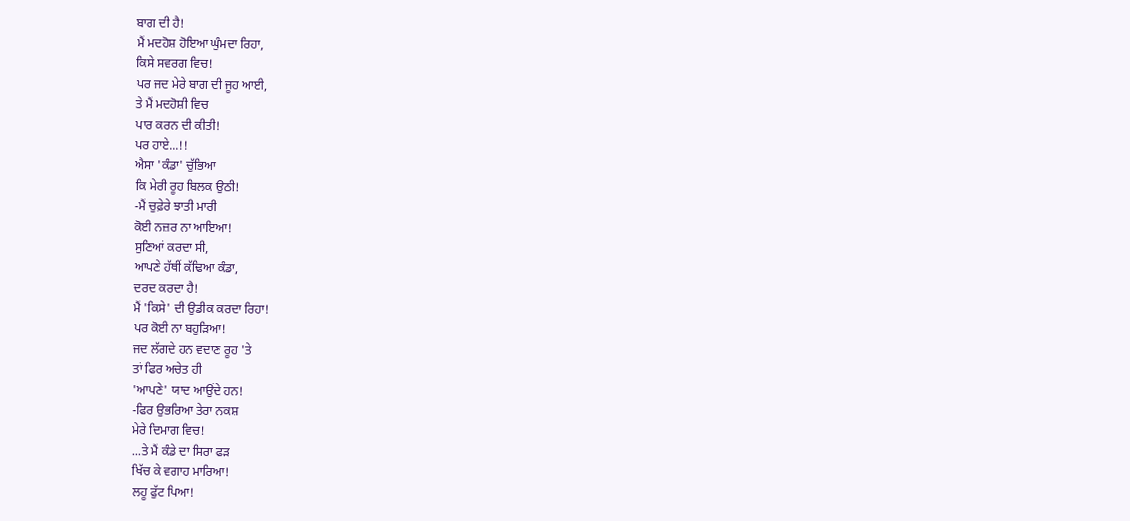ਬਾਗ ਦੀ ਹੈ!
ਮੈਂ ਮਦਹੋਸ਼ ਹੋਇਆ ਘੁੰਮਦਾ ਰਿਹਾ,
ਕਿਸੇ ਸਵਰਗ ਵਿਚ!
ਪਰ ਜਦ ਮੇਰੇ ਬਾਗ ਦੀ ਜੂਹ ਆਈ,
ਤੇ ਮੈਂ ਮਦਹੋਸ਼ੀ ਵਿਚ
ਪਾਰ ਕਰਨ ਦੀ ਕੀਤੀ!
ਪਰ ਹਾਏ...!!
ਐਸਾ 'ਕੰਡਾ' ਚੁੱਭਿਆ
ਕਿ ਮੇਰੀ ਰੂਹ ਬਿਲਕ ਉਠੀ!
-ਮੈਂ ਚੁਫ਼ੇਰੇ ਝਾਤੀ ਮਾਰੀ
ਕੋਈ ਨਜ਼ਰ ਨਾ ਆਇਆ!
ਸੁਣਿਆਂ ਕਰਦਾ ਸੀ,
ਆਪਣੇ ਹੱਥੀਂ ਕੱਢਿਆ ਕੰਡਾ,
ਦਰਦ ਕਰਦਾ ਹੈ!
ਮੈਂ 'ਕਿਸੇ' ਦੀ ਉਡੀਕ ਕਰਦਾ ਰਿਹਾ!
ਪਰ ਕੋਈ ਨਾ ਬਹੁੜਿਆ!
ਜਦ ਲੱਗਦੇ ਹਨ ਵਦਾਣ ਰੂਹ 'ਤੇ
ਤਾਂ ਫਿਰ ਅਚੇਤ ਹੀ
'ਆਪਣੇ' ਯਾਦ ਆਉਂਦੇ ਹਨ!
-ਫਿਰ ਉਭਰਿਆ ਤੇਰਾ ਨਕਸ਼
ਮੇਰੇ ਦਿਮਾਗ ਵਿਚ!
...ਤੇ ਮੈਂ ਕੰਡੇ ਦਾ ਸਿਰਾ ਫੜ
ਖਿੱਚ ਕੇ ਵਗਾਹ ਮਾਰਿਆ!
ਲਹੂ ਫੁੱਟ ਪਿਆ!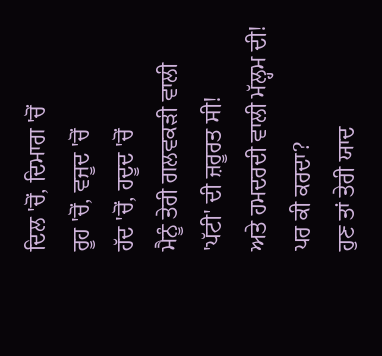ਦਿਲ 'ਚੋਂ, ਦਿਮਾਗ 'ਚੋਂ
ਰੂਹ 'ਚੋਂ, ਵਜੂਦ 'ਚੋਂ
ਹੱਦ 'ਚੋਂ, ਹਦੂਦ 'ਚੋਂ
ਮੈਨੂੰ ਤੇਰੀ ਗਲਵਕੜੀ ਵਾਲੀ
'ਪੱਟੀ' ਦੀ ਜ਼ਰੂਰਤ ਸੀ!
ਅਤੇ ਹਮਦਰਦੀ ਵਾਲੀ ਮੱਲ੍ਹਮ ਦੀ!
ਪਰ ਕੀ ਕਰਦਾ?
ਹੁਣ ਤਾਂ ਤੇਰੀ ਯਾਦ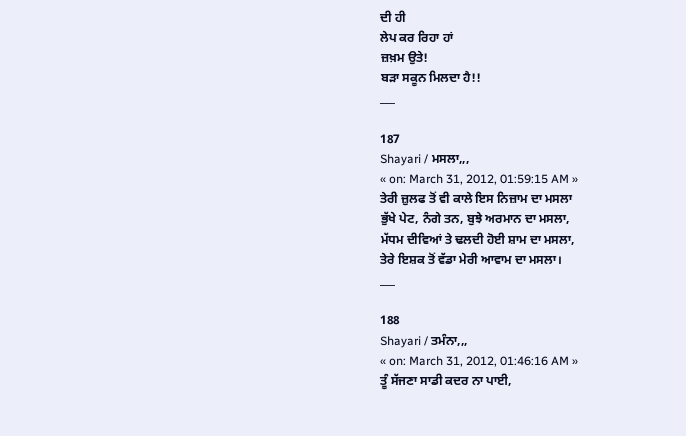ਦੀ ਹੀ
ਲੇਪ ਕਰ ਰਿਹਾ ਹਾਂ
ਜ਼ਖ਼ਮ ਉਤੇ!
ਬੜਾ ਸਕੂਨ ਮਿਲਦਾ ਹੈ!!
___

187
Shayari / ਮਸਲਾ,,,
« on: March 31, 2012, 01:59:15 AM »
ਤੇਰੀ ਜ਼ੁਲਫ ਤੋਂ ਵੀ ਕਾਲੇ ਇਸ ਨਿਜ਼ਾਮ ਦਾ ਮਸਲਾ
ਭੁੱਖੇ ਪੇਟ, ਨੰਗੇ ਤਨ, ਬੁਝੇ ਅਰਮਾਨ ਦਾ ਮਸਲਾ,
ਮੱਧਮ ਦੀਵਿਆਂ ਤੇ ਢਲਦੀ ਹੋਈ ਸ਼ਾਮ ਦਾ ਮਸਲਾ,
ਤੇਰੇ ਇਸ਼ਕ ਤੋਂ ਵੱਡਾ ਮੇਰੀ ਆਵਾਮ ਦਾ ਮਸਲਾ।
___

188
Shayari / ਤਮੰਨਾ,,,
« on: March 31, 2012, 01:46:16 AM »
ਤੂੰ ਸੱਜਣਾ ਸਾਡੀ ਕਦਰ ਨਾ ਪਾਈ,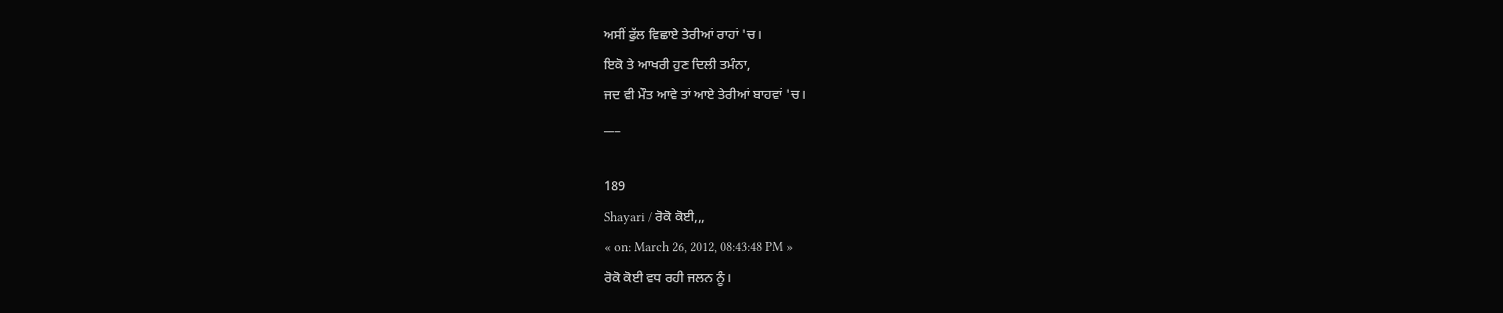ਅਸੀਂ ਫੁੱਲ ਵਿਛਾਏ ਤੇਰੀਆਂ ਰਾਹਾਂ 'ਚ।
ਇਕੋ ਤੇ ਆਖਰੀ ਹੁਣ ਦਿਲੀ ਤਮੰਨਾ,
ਜਦ ਵੀ ਮੌਤ ਆਵੇ ਤਾਂ ਆਏ ਤੇਰੀਆਂ ਬਾਹਵਾਂ 'ਚ।
___

189
Shayari / ਰੋਕੋ ਕੋਈ,,,
« on: March 26, 2012, 08:43:48 PM »
ਰੋਕੋ ਕੋਈ ਵਧ ਰਹੀ ਜਲਨ ਨੂੰ।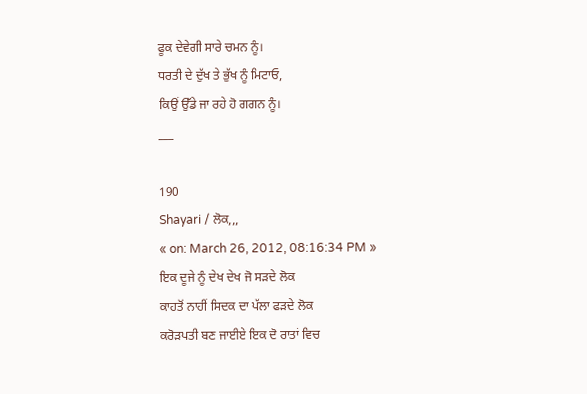ਫੂਕ ਦੇਵੇਗੀ ਸਾਰੇ ਚਮਨ ਨੂੰ।
ਧਰਤੀ ਦੇ ਦੁੱਖ ਤੇ ਭੁੱਖ ਨੂੰ ਮਿਟਾਓ,
ਕਿਉਂ ਉੱਡੇ ਜਾ ਰਹੇ ਹੋ ਗਗਨ ਨੂੰ।
___

190
Shayari / ਲੋਕ,,,
« on: March 26, 2012, 08:16:34 PM »
ਇਕ ਦੂਜੇ ਨੂੰ ਦੇਖ ਦੇਖ ਜੋ ਸੜਦੇ ਲੋਕ
ਕਾਹਤੋਂ ਨਾਹੀਂ ਸਿਦਕ ਦਾ ਪੱਲਾ ਫੜਦੇ ਲੋਕ
ਕਰੋੜਪਤੀ ਬਣ ਜਾਈਏ ਇਕ ਦੋ ਰਾਤਾਂ ਵਿਚ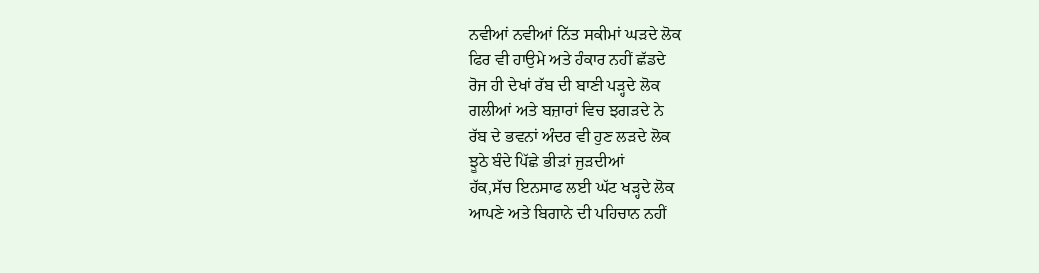ਨਵੀਆਂ ਨਵੀਆਂ ਨਿੱਤ ਸਕੀਮਾਂ ਘੜਦੇ ਲੋਕ
ਫਿਰ ਵੀ ਹਾਉਮੇ ਅਤੇ ਹੰਕਾਰ ਨਹੀਂ ਛੱਡਦੇ
ਰੋਜ ਹੀ ਦੇਖਾਂ ਰੱਬ ਦੀ ਬਾਣੀ ਪੜ੍ਹਦੇ ਲੋਕ
ਗਲੀਆਂ ਅਤੇ ਬਜ਼ਾਰਾਂ ਵਿਚ ਝਗੜਦੇ ਨੇ
ਰੱਬ ਦੇ ਭਵਨਾਂ ਅੰਦਰ ਵੀ ਹੁਣ ਲੜਦੇ ਲੋਕ
ਝੂਠੇ ਬੰਦੇ ਪਿੱਛੇ ਭੀੜਾਂ ਜੁੜਦੀਆਂ
ਹੱਕ,ਸੱਚ ਇਨਸਾਫ ਲਈ ਘੱਟ ਖੜ੍ਹਦੇ ਲੋਕ
ਆਪਣੇ ਅਤੇ ਬਿਗਾਨੇ ਦੀ ਪਹਿਚਾਨ ਨਹੀਂ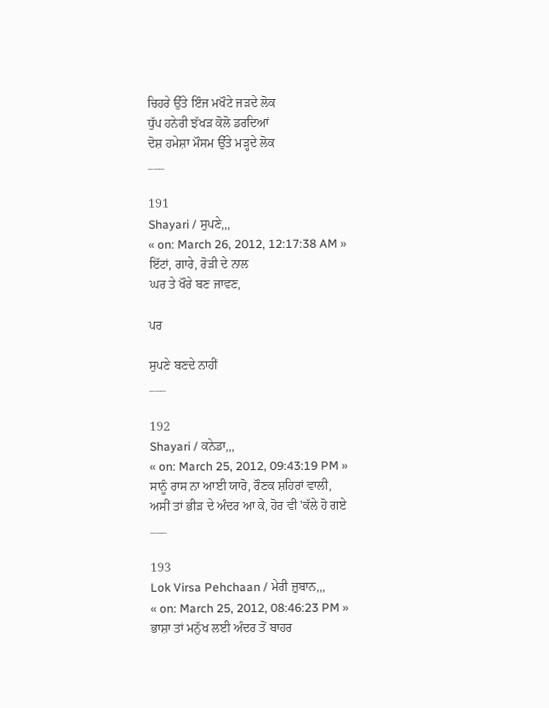ਚਿਹਰੇ ਉੱਤੇ ਇੰਜ ਮਖੌਟੇ ਜੜਦੇ ਲੋਕ
ਧੁੱਪ ਹਨੇਰੀ ਝੱਖੜ ਕੋਲੋ ਡਰਦਿਆਂ
ਦੋਸ਼ ਹਮੇਸ਼ਾ ਮੌਸਮ ਉੱਤੇ ਮੜ੍ਹਦੇ ਲੋਕ
___

191
Shayari / ਸੁਪਣੇ,,,
« on: March 26, 2012, 12:17:38 AM »
ਇੱਟਾਂ, ਗਾਰੇ, ਰੋੜੀ ਦੇ ਨਾਲ
ਘਰ ਤੇ ਖੌਰੇ ਬਣ ਜਾਵਣ,

ਪਰ

ਸੁਪਣੇ ਬਣਦੇ ਨਾਹੀਂ
___

192
Shayari / ਕਨੇਡਾ,,,
« on: March 25, 2012, 09:43:19 PM »
ਸਾਨੂੰ ਰਾਸ ਨਾ ਆਈ ਯਾਰੋ, ਰੌਣਕ ਸ਼ਹਿਰਾਂ ਵਾਲੀ,
ਅਸੀਂ ਤਾਂ ਭੀੜ ਦੇ ਅੰਦਰ ਆ ਕੇ, ਹੋਰ ਵੀ 'ਕੱਲੇ ਹੋ ਗਏ
___

193
Lok Virsa Pehchaan / ਮੇਰੀ ਜ਼ੁਬਾਨ,,,
« on: March 25, 2012, 08:46:23 PM »
ਭਾਸ਼ਾ ਤਾਂ ਮਨੁੱਖ ਲਈ ਅੰਦਰ ਤੋਂ ਬਾਹਰ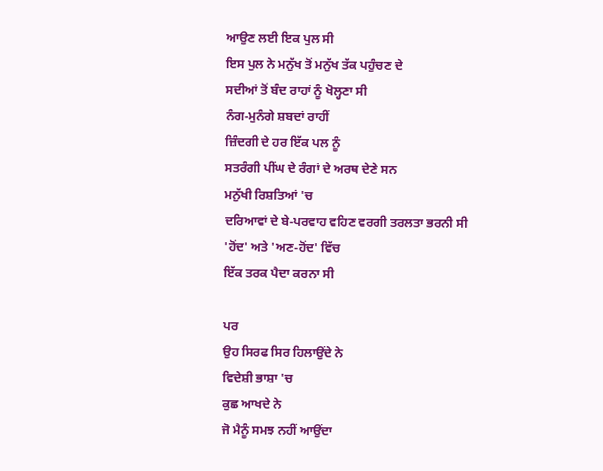ਆਉਣ ਲਈ ਇਕ ਪੁਲ ਸੀ
ਇਸ ਪੁਲ ਨੇ ਮਨੁੱਖ ਤੋਂ ਮਨੁੱਖ ਤੱਕ ਪਹੁੰਚਣ ਦੇ
ਸਦੀਆਂ ਤੋਂ ਬੰਦ ਰਾਹਾਂ ਨੂੰ ਖੋਲ੍ਹਣਾ ਸੀ
ਨੰਗ-ਮੁਨੰਗੇ ਸ਼ਬਦਾਂ ਰਾਹੀਂ
ਜ਼ਿੰਦਗੀ ਦੇ ਹਰ ਇੱਕ ਪਲ ਨੂੰ
ਸਤਰੰਗੀ ਪੀਂਘ ਦੇ ਰੰਗਾਂ ਦੇ ਅਰਥ ਦੇਣੇ ਸਨ
ਮਨੁੱਖੀ ਰਿਸ਼ਤਿਆਂ 'ਚ
ਦਰਿਆਵਾਂ ਦੇ ਬੇ-ਪਰਵਾਹ ਵਹਿਣ ਵਰਗੀ ਤਰਲਤਾ ਭਰਨੀ ਸੀ
'ਹੋਂਦ' ਅਤੇ 'ਅਣ-ਹੋਂਦ' ਵਿੱਚ
ਇੱਕ ਤਰਕ ਪੈਦਾ ਕਰਨਾ ਸੀ

ਪਰ
ਉਹ ਸਿਰਫ ਸਿਰ ਹਿਲਾਉਂਦੇ ਨੇ
ਵਿਦੇਸ਼ੀ ਭਾਸ਼ਾ 'ਚ
ਕੁਛ ਆਖਦੇ ਨੇ
ਜੋ ਮੈਨੂੰ ਸਮਝ ਨਹੀਂ ਆਉਂਦਾ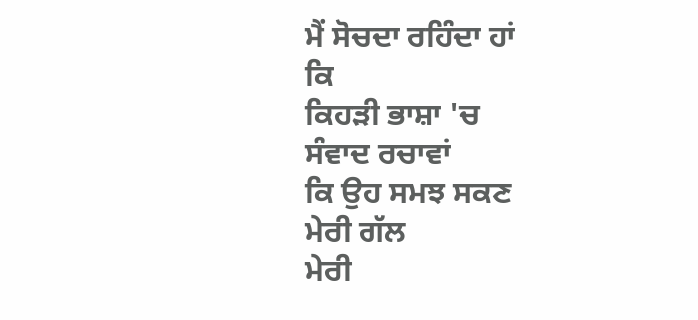ਮੈਂ ਸੋਚਦਾ ਰਹਿੰਦਾ ਹਾਂ
ਕਿ
ਕਿਹੜੀ ਭਾਸ਼ਾ 'ਚ
ਸੰਵਾਦ ਰਚਾਵਾਂ
ਕਿ ਉਹ ਸਮਝ ਸਕਣ
ਮੇਰੀ ਗੱਲ
ਮੇਰੀ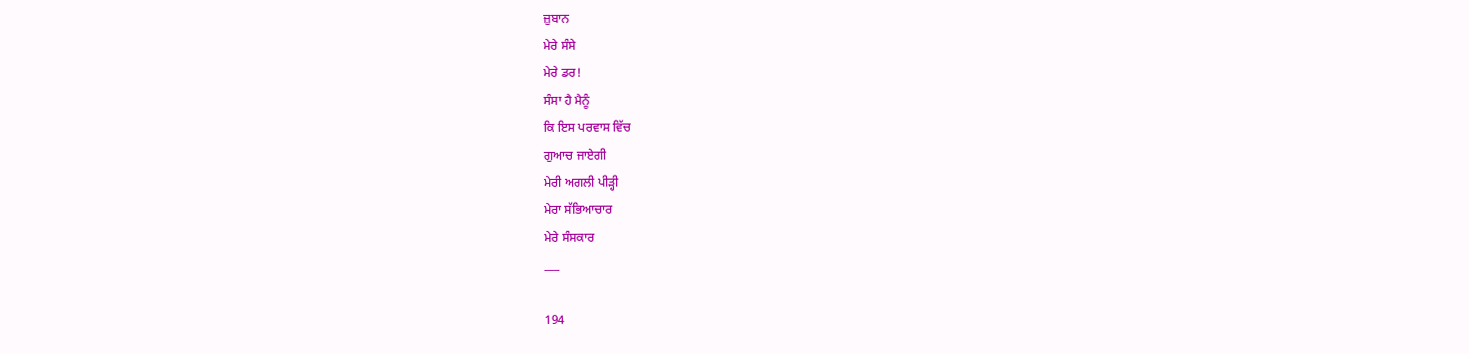ਜ਼ੁਬਾਨ
ਮੇਰੇ ਸੰਸੇ
ਮੇਰੇ ਡਰ!
ਸੰਸਾ ਹੈ ਮੈਨੂੰ
ਕਿ ਇਸ ਪਰਵਾਸ ਵਿੱਚ
ਗੁਆਚ ਜਾਏਗੀ
ਮੇਰੀ ਅਗਲੀ ਪੀੜ੍ਹੀ
ਮੇਰਾ ਸੱਭਿਆਚਾਰ
ਮੇਰੇ ਸੰਸਕਾਰ
___

194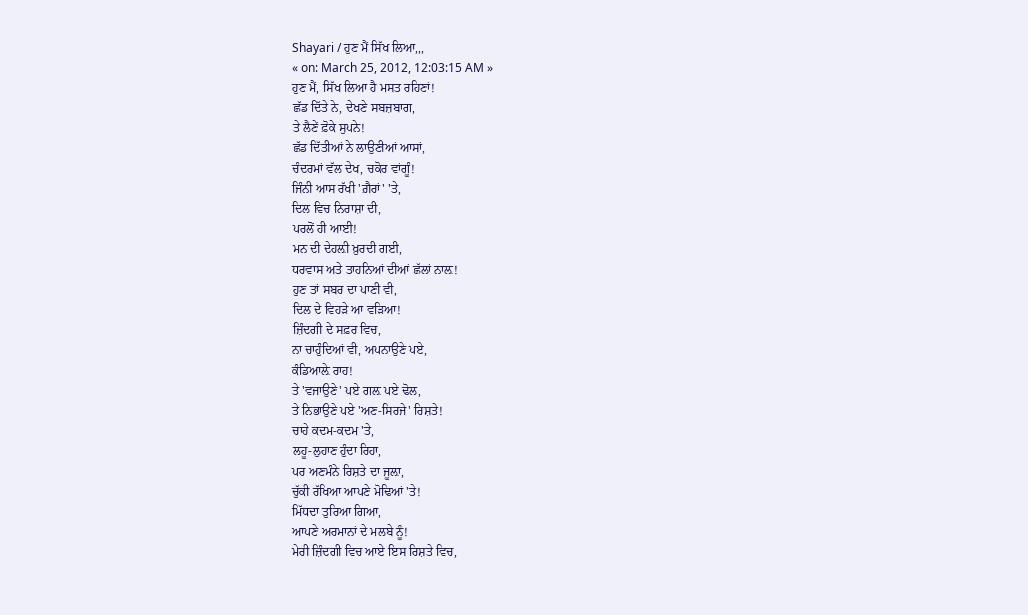Shayari / ਹੁਣ ਮੈਂ ਸਿੱਖ ਲਿਆ,,,
« on: March 25, 2012, 12:03:15 AM »
ਹੁਣ ਮੈਂ, ਸਿੱਖ ਲਿਆ ਹੈ ਮਸਤ ਰਹਿਣਾਂ!
ਛੱਡ ਦਿੱਤੇ ਨੇ, ਦੇਖਣੇ ਸਬਜ਼ਬਾਗ,
ਤੇ ਲੈਣੇਂ ਫ਼ੋਕੇ ਸੁਪਨੇ!
ਛੱਡ ਦਿੱਤੀਆਂ ਨੇ ਲਾਉਣੀਆਂ ਆਸਾਂ,
ਚੰਦਰਮਾਂ ਵੱਲ ਦੇਖ, ਚਕੋਰ ਵਾਂਗੂੰ!
ਜਿੰਨੀ ਆਸ ਰੱਖੀ 'ਗ਼ੈਰਾਂ' 'ਤੇ,
ਦਿਲ ਵਿਚ ਨਿਰਾਸ਼ਾ ਦੀ,
ਪਰਲੋਂ ਹੀ ਆਈ!
ਮਨ ਦੀ ਦੇਹਲ਼ੀ ਖ਼ੁਰਦੀ ਗਈ,
ਧਰਵਾਸ ਅਤੇ ਤਾਹਨਿਆਂ ਦੀਆਂ ਛੱਲਾਂ ਨਾਲ਼!
ਹੁਣ ਤਾਂ ਸਬਰ ਦਾ ਪਾਣੀ ਵੀ,
ਦਿਲ ਦੇ ਵਿਹੜੇ ਆ ਵੜਿਆ!
ਜ਼ਿੰਦਗੀ ਦੇ ਸਫ਼ਰ ਵਿਚ,
ਨਾ ਚਾਹੁੰਦਿਆਂ ਵੀ, ਅਪਨਾਉਣੇ ਪਏ,
ਕੰਡਿਆਲ਼ੇ ਰਾਹ!
ਤੇ 'ਵਜਾਉਣੇ' ਪਏ ਗਲ਼ ਪਏ ਢੋਲ,
ਤੇ ਨਿਭਾਉਣੇ ਪਏ 'ਅਣ-ਸਿਰਜੇ' ਰਿਸ਼ਤੇ!
ਚਾਹੇ ਕਦਮ-ਕਦਮ 'ਤੇ,
ਲਹੂ-ਲੁਹਾਣ ਹੁੰਦਾ ਰਿਹਾ,
ਪਰ ਅਣਮੰਨੇ ਰਿਸ਼ਤੇ ਦਾ ਜੂਲ਼ਾ,
ਚੁੱਕੀ ਰੱਖਿਆ ਆਪਣੇ ਮੋਢਿਆਂ 'ਤੇ!
ਮਿੱਧਦਾ ਤੁਰਿਆ ਗਿਆ,
ਆਪਣੇ ਅਰਮਾਨਾਂ ਦੇ ਮਲਬੇ ਨੂੰ!
ਮੇਰੀ ਜ਼ਿੰਦਗੀ ਵਿਚ ਆਏ ਇਸ ਰਿਸ਼ਤੇ ਵਿਚ,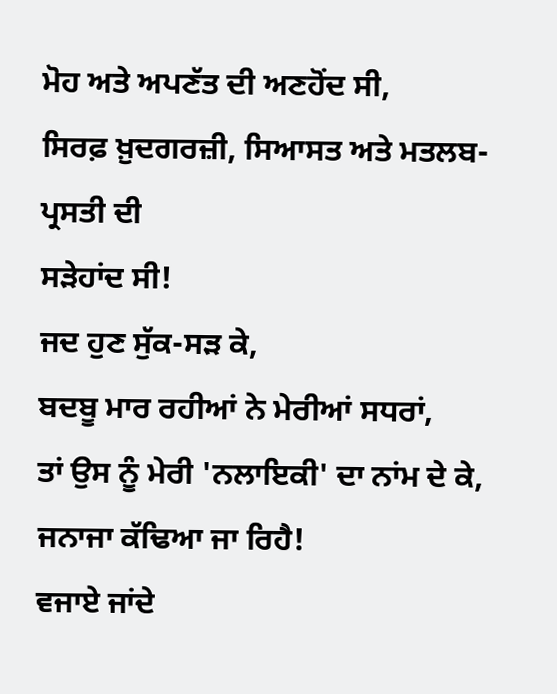ਮੋਹ ਅਤੇ ਅਪਣੱਤ ਦੀ ਅਣਹੋਂਦ ਸੀ,
ਸਿਰਫ਼ ਖ਼ੁਦਗਰਜ਼ੀ, ਸਿਆਸਤ ਅਤੇ ਮਤਲਬ-ਪ੍ਰਸਤੀ ਦੀ
ਸੜੇਹਾਂਦ ਸੀ!
ਜਦ ਹੁਣ ਸੁੱਕ-ਸੜ ਕੇ,
ਬਦਬੂ ਮਾਰ ਰਹੀਆਂ ਨੇ ਮੇਰੀਆਂ ਸਧਰਾਂ,
ਤਾਂ ਉਸ ਨੂੰ ਮੇਰੀ 'ਨਲਾਇਕੀ' ਦਾ ਨਾਂਮ ਦੇ ਕੇ,
ਜਨਾਜਾ ਕੱਢਿਆ ਜਾ ਰਿਹੈ!
ਵਜਾਏ ਜਾਂਦੇ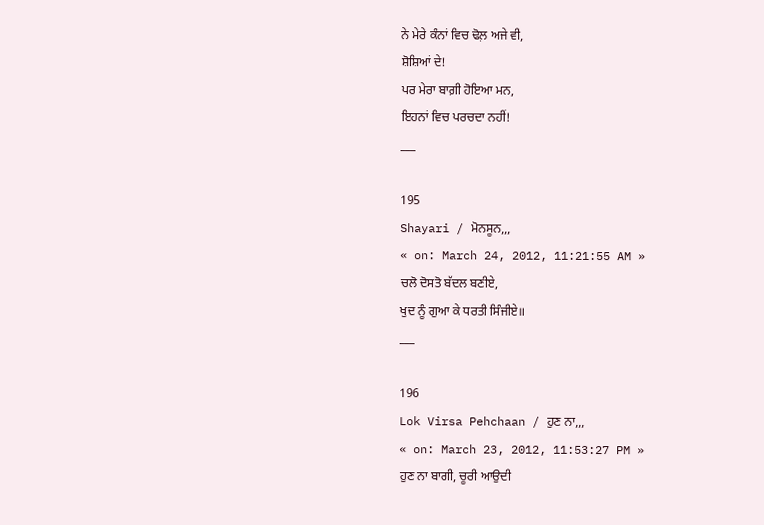ਨੇ ਮੇਰੇ ਕੰਨਾਂ ਵਿਚ ਢੋਲ਼ ਅਜੇ ਵੀ,
ਸ਼ੋਸ਼ਿਆਂ ਦੇ!
ਪਰ ਮੇਰਾ ਬਾਗ਼ੀ ਹੋਇਆ ਮਨ,
ਇਹਨਾਂ ਵਿਚ ਪਰਚਦਾ ਨਹੀਂ!
___

195
Shayari / ਮੋਨਸੂਨ,,,
« on: March 24, 2012, 11:21:55 AM »
ਚਲੋ ਦੋਸਤੋ ਬੱਦਲ ਬਣੀਏ,
ਖੁਦ ਨੂੰ ਗੁਆ ਕੇ ਧਰਤੀ ਸਿੰਜੀਏ॥
___

196
Lok Virsa Pehchaan / ਹੁਣ ਨਾ,,,
« on: March 23, 2012, 11:53:27 PM »
ਹੁਣ ਨਾ ਬਾਗੀ, ਚੂਰੀ ਆਉਦੀ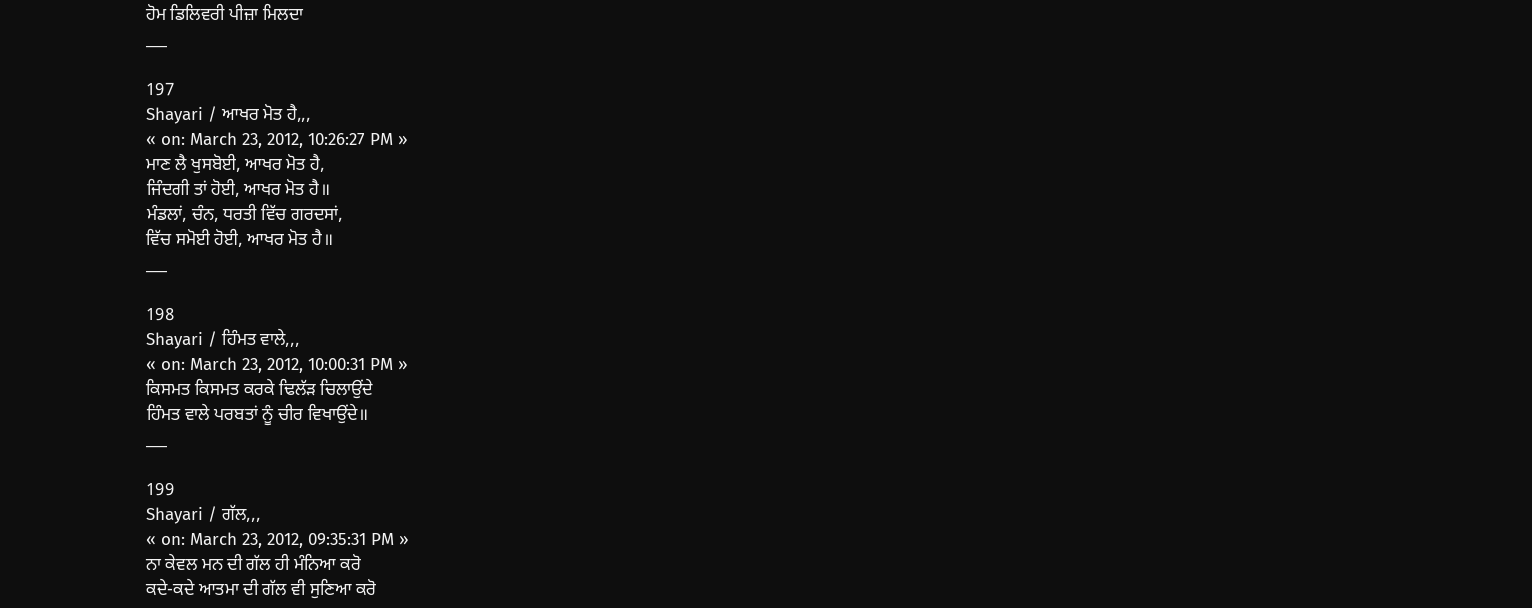ਹੋਮ ਡਿਲਿਵਰੀ ਪੀਜ਼ਾ ਮਿਲਦਾ
___

197
Shayari / ਆਖਰ ਮੋਤ ਹੈ,,,
« on: March 23, 2012, 10:26:27 PM »
ਮਾਣ ਲੈ ਖੁਸਬੋਈ, ਆਖਰ ਮੋਤ ਹੈ,
ਜਿੰਦਗੀ ਤਾਂ ਹੋਈ, ਆਖਰ ਮੋਤ ਹੈ॥
ਮੰਡਲਾਂ, ਚੰਨ, ਧਰਤੀ ਵਿੱਚ ਗਰਦਸਾਂ,
ਵਿੱਚ ਸਮੋਈ ਹੋਈ, ਆਖਰ ਮੋਤ ਹੈ॥
___

198
Shayari / ਹਿੰਮਤ ਵਾਲੇ,,,
« on: March 23, 2012, 10:00:31 PM »
ਕਿਸਮਤ ਕਿਸਮਤ ਕਰਕੇ ਢਿਲੱੜ ਚਿਲਾਉਂਦੇ
ਹਿੰਮਤ ਵਾਲੇ ਪਰਬਤਾਂ ਨੂੰ ਚੀਰ ਵਿਖਾਉਂਦੇ॥
___

199
Shayari / ਗੱਲ,,,
« on: March 23, 2012, 09:35:31 PM »
ਨਾ ਕੇਵਲ ਮਨ ਦੀ ਗੱਲ ਹੀ ਮੰਨਿਆ ਕਰੋ
ਕਦੇ-ਕਦੇ ਆਤਮਾ ਦੀ ਗੱਲ ਵੀ ਸੁਣਿਆ ਕਰੋ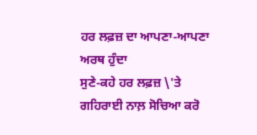ਹਰ ਲਫ਼ਜ਼ ਦਾ ਆਪਣਾ-ਆਪਣਾ ਅਰਥ ਹੁੰਦਾ
ਸੁਣੇ-ਕਹੇ ਹਰ ਲਫ਼ਜ਼ \'ਤੇ ਗਹਿਰਾਈ ਨਾਲ਼ ਸੋਚਿਆ ਕਰੋ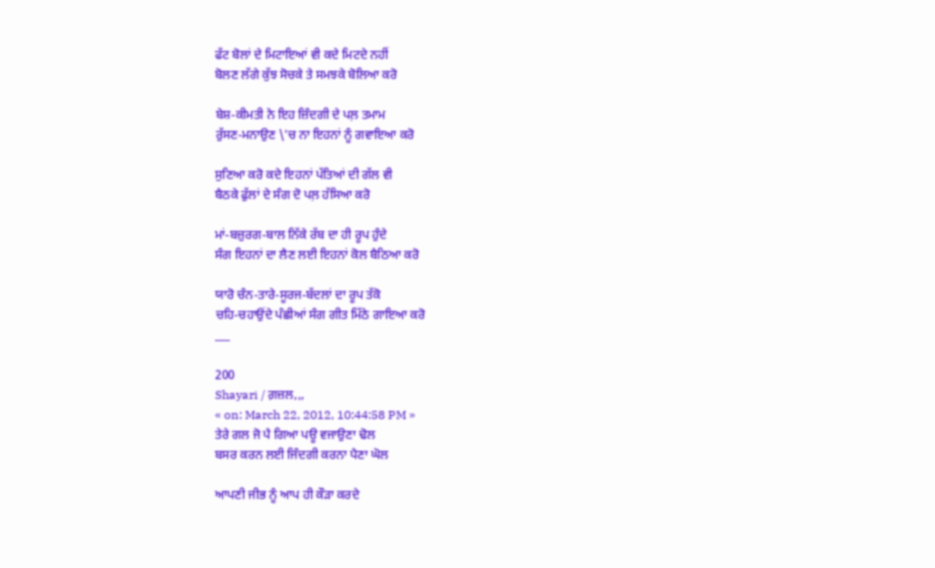ਫੱਟ ਬੋਲਾਂ ਦੇ ਮਿਟਾਇਆਂ ਵੀ ਕਦੇ ਮਿਟਦੇ ਨਹੀਂ
ਬੋਲਣ ਲੱਗੇ ਕੁੱਝ ਸੋਚਕੇ ਤੇ ਸਮਝਕੇ ਬੋਲਿਆ ਕਰੋ

ਬੇਸ਼-ਕੀਮਤੀ ਨੇ ਇਹ ਜ਼ਿੰਦਗੀ ਦੇ ਪਲ਼ ਤਮਾਮ
ਰੁੱਸਣ-ਮਨਾਉਣ \'ਚ ਨਾ ਇਹਨਾਂ ਨੂੰ ਗਵਾਇਆ ਕਰੋ

ਸੁਣਿਆ ਕਰੋ ਕਦੇ ਇਹਨਾਂ ਪੱਤਿਆਂ ਦੀ ਗੱਲ ਵੀ
ਬੈਠਕੇ ਫੁੱਲਾਂ ਦੇ ਸੰਗ ਦੋ ਪਲ਼ ਹੱਸਿਆ ਕਰੋ

ਮਾਂ-ਬਜ਼ੁਰਗ-ਬਾਲ ਨਿੱਕੇ ਰੱਬ ਦਾ ਹੀ ਰੂਪ ਹੁੰਦੇ
ਸੰਗ ਇਹਨਾਂ ਦਾ ਲੈਣ ਲਈ ਇਹਨਾਂ ਕੋਲ ਬੈਠਿਆ ਕਰੋ

ਯਾਰੋ ਚੰਨ-ਤਾਰੇ-ਸੂਰਜ-ਬੱਦਲਾਂ ਦਾ ਰੂਪ ਤੱਕੋ
ਚਹਿ-ਚਹਾਉਂਦੇ ਪੰਛੀਆਂ ਸੰਗ ਗੀਤ ਮਿੱਠੇ ਗਾਇਆ ਕਰੋ
___

200
Shayari / ਗ਼ਜ਼ਲ,,,
« on: March 22, 2012, 10:44:58 PM »
ਤੇਰੇ ਗਲ ਜੋ ਪੈ ਗਿਆ ਪਊ ਵਜਾਉਣਾ ਢੋਲ
ਬਸਰ ਕਰਨ ਲਈ ਜਿੰਦਗੀ ਕਰਨਾ ਪੈਣਾ ਘੋਲ

ਆਪਣੀ ਜੀਭ ਨੂੰ ਆਪ ਹੀ ਕੌੜਾ ਕਰਦੇ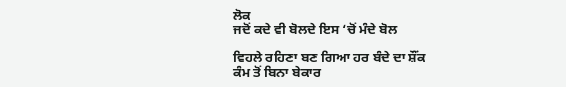ਲੋਕ
ਜਦੋਂ ਕਦੇ ਵੀ ਬੋਲਦੇ ਇਸ ‘ਚੋਂ ਮੰਦੇ ਬੋਲ

ਵਿਹਲੇ ਰਹਿਣਾ ਬਣ ਗਿਆ ਹਰ ਬੰਦੇ ਦਾ ਸ਼ੌਂਕ
ਕੰਮ ਤੋਂ ਬਿਨਾ ਬੇਕਾਰ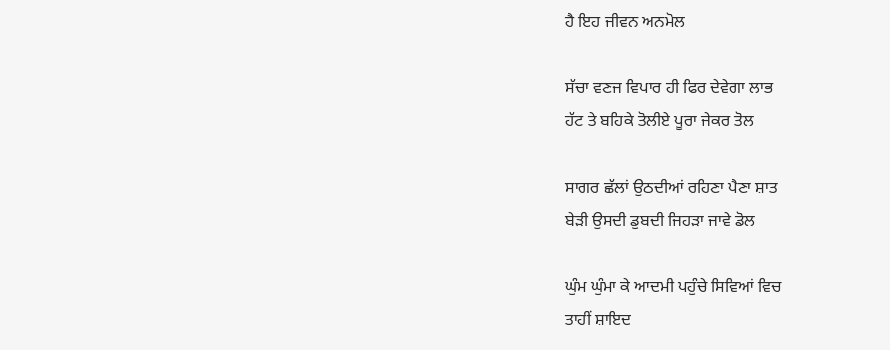ਹੈ ਇਹ ਜੀਵਨ ਅਨਮੋਲ

ਸੱਚਾ ਵਣਜ ਵਿਪਾਰ ਹੀ ਫਿਰ ਦੇਵੇਗਾ ਲਾਭ
ਹੱਟ ਤੇ ਬਹਿਕੇ ਤੋਲੀਏ ਪੂਰਾ ਜੇਕਰ ਤੋਲ

ਸਾਗਰ ਛੱਲਾਂ ਉਠਦੀਆਂ ਰਹਿਣਾ ਪੈਣਾ ਸ਼ਾਤ
ਬੇੜੀ ਉਸਦੀ ਡੁਬਦੀ ਜਿਹੜਾ ਜਾਵੇ ਡੋਲ

ਘੁੰਮ ਘੁੰਮਾ ਕੇ ਆਦਮੀ ਪਹੁੰਚੇ ਸਿਵਿਆਂ ਵਿਚ
ਤਾਹੀਂ ਸ਼ਾਇਦ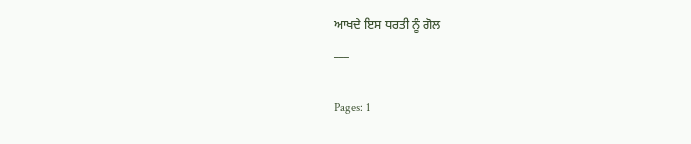ਆਖਦੇ ਇਸ ਧਰਤੀ ਨੂੰ ਗੋਲ
___

Pages: 1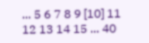... 5 6 7 8 9 [10] 11 12 13 14 15 ... 40